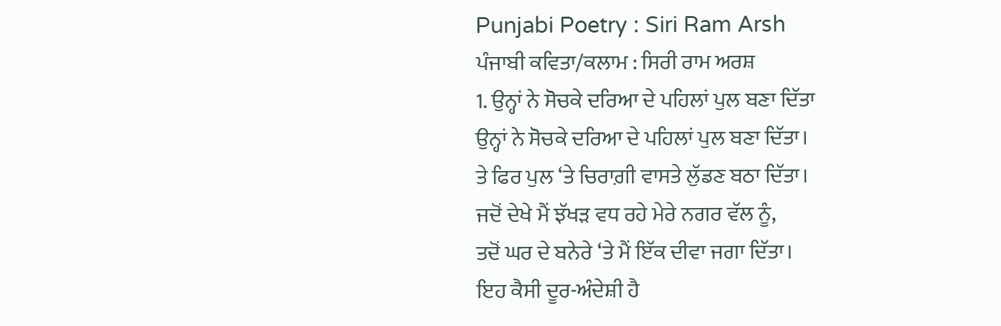Punjabi Poetry : Siri Ram Arsh
ਪੰਜਾਬੀ ਕਵਿਤਾ/ਕਲਾਮ : ਸਿਰੀ ਰਾਮ ਅਰਸ਼
1. ਉਨ੍ਹਾਂ ਨੇ ਸੋਚਕੇ ਦਰਿਆ ਦੇ ਪਹਿਲਾਂ ਪੁਲ ਬਣਾ ਦਿੱਤਾ
ਉਨ੍ਹਾਂ ਨੇ ਸੋਚਕੇ ਦਰਿਆ ਦੇ ਪਹਿਲਾਂ ਪੁਲ ਬਣਾ ਦਿੱਤਾ।
ਤੇ ਫਿਰ ਪੁਲ ‘ਤੇ ਚਿਰਾਗ਼ੀ ਵਾਸਤੇ ਲੁੱਡਣ ਬਠਾ ਦਿੱਤਾ।
ਜਦੋਂ ਦੇਖੇ ਮੈਂ ਝੱਖੜ ਵਧ ਰਹੇ ਮੇਰੇ ਨਗਰ ਵੱਲ ਨੂੰ,
ਤਦੋਂ ਘਰ ਦੇ ਬਨੇਰੇ ‘ਤੇ ਮੈਂ ਇੱਕ ਦੀਵਾ ਜਗਾ ਦਿੱਤਾ।
ਇਹ ਕੈਸੀ ਦੂਰ-ਅੰਦੇਸ਼ੀ ਹੈ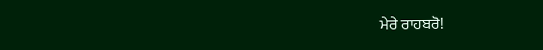ਮੇਰੇ ਰਾਹਬਰੋ!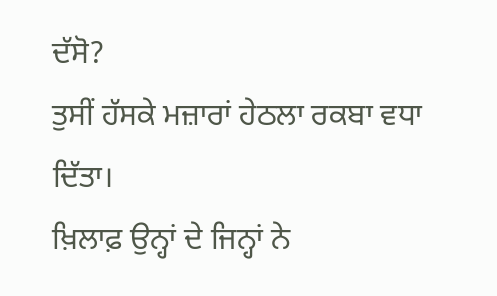ਦੱਸੋ?
ਤੁਸੀਂ ਹੱਸਕੇ ਮਜ਼ਾਰਾਂ ਹੇਠਲਾ ਰਕਬਾ ਵਧਾ ਦਿੱਤਾ।
ਖ਼ਿਲਾਫ਼ ਉਨ੍ਹਾਂ ਦੇ ਜਿਨ੍ਹਾਂ ਨੇ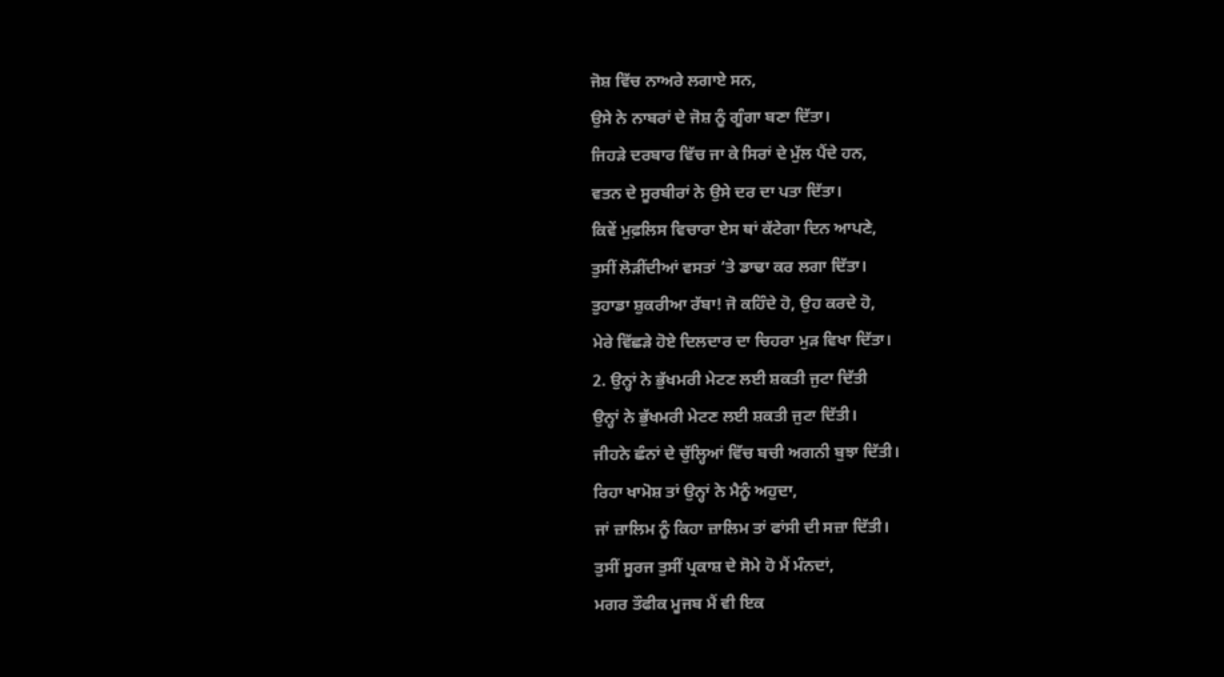ਜੋਸ਼ ਵਿੱਚ ਨਾਅਰੇ ਲਗਾਏ ਸਨ,
ਉਸੇ ਨੇ ਨਾਬਰਾਂ ਦੇ ਜੋਸ਼ ਨੂੰ ਗੂੰਗਾ ਬਣਾ ਦਿੱਤਾ।
ਜਿਹੜੇ ਦਰਬਾਰ ਵਿੱਚ ਜਾ ਕੇ ਸਿਰਾਂ ਦੇ ਮੁੱਲ ਪੈਂਦੇ ਹਨ,
ਵਤਨ ਦੇ ਸੂਰਬੀਰਾਂ ਨੇ ਉਸੇ ਦਰ ਦਾ ਪਤਾ ਦਿੱਤਾ।
ਕਿਵੇਂ ਮੁਫ਼ਲਿਸ ਵਿਚਾਰਾ ਏਸ ਥਾਂ ਕੱਟੇਗਾ ਦਿਨ ਆਪਣੇ,
ਤੁਸੀਂ ਲੋੜੀਂਦੀਆਂ ਵਸਤਾਂ ‘ਤੇ ਡਾਢਾ ਕਰ ਲਗਾ ਦਿੱਤਾ।
ਤੁਹਾਡਾ ਸ਼ੁਕਰੀਆ ਰੱਬਾ! ਜੋ ਕਹਿੰਦੇ ਹੋ, ਉਹ ਕਰਦੇ ਹੋ,
ਮੇਰੇ ਵਿੱਛੜੇ ਹੋਏ ਦਿਲਦਾਰ ਦਾ ਚਿਹਰਾ ਮੁੜ ਵਿਖਾ ਦਿੱਤਾ।
2. ਉਨ੍ਹਾਂ ਨੇ ਭੁੱਖਮਰੀ ਮੇਟਣ ਲਈ ਸ਼ਕਤੀ ਜੁਟਾ ਦਿੱਤੀ
ਉਨ੍ਹਾਂ ਨੇ ਭੁੱਖਮਰੀ ਮੇਟਣ ਲਈ ਸ਼ਕਤੀ ਜੁਟਾ ਦਿੱਤੀ।
ਜੀਹਨੇ ਛੰਨਾਂ ਦੇ ਚੁੱਲ੍ਹਿਆਂ ਵਿੱਚ ਬਚੀ ਅਗਨੀ ਬੁਝਾ ਦਿੱਤੀ।
ਰਿਹਾ ਖਾਮੋਸ਼ ਤਾਂ ਉਨ੍ਹਾਂ ਨੇ ਮੈਨੂੰ ਅਹੁਦਾ,
ਜਾਂ ਜ਼ਾਲਿਮ ਨੂੰ ਕਿਹਾ ਜ਼ਾਲਿਮ ਤਾਂ ਫਾਂਸੀ ਦੀ ਸਜ਼ਾ ਦਿੱਤੀ।
ਤੁਸੀਂ ਸੂਰਜ ਤੁਸੀਂ ਪ੍ਰਕਾਸ਼ ਦੇ ਸੋਮੇ ਹੋ ਮੈਂ ਮੰਨਦਾਂ,
ਮਗਰ ਤੌਫੀਕ ਮੂਜਬ ਮੈਂ ਵੀ ਇਕ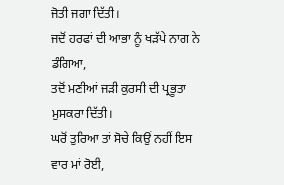ਜੋਤੀ ਜਗਾ ਦਿੱਤੀ।
ਜਦੋਂ ਹਰਫਾਂ ਦੀ ਆਭਾ ਨੂੰ ਖੜੱਪੇ ਨਾਗ ਨੇ ਡੰਗਿਆ,
ਤਦੋਂ ਮਣੀਆਂ ਜੜੀ ਕੁਰਸੀ ਦੀ ਪ੍ਰਭੂਤਾ ਮੁਸਕਰਾ ਦਿੱਤੀ।
ਘਰੋਂ ਤੁਰਿਆ ਤਾਂ ਸੋਚੇ ਕਿਉਂ ਨਹੀਂ ਇਸ ਵਾਰ ਮਾਂ ਰੋਈ,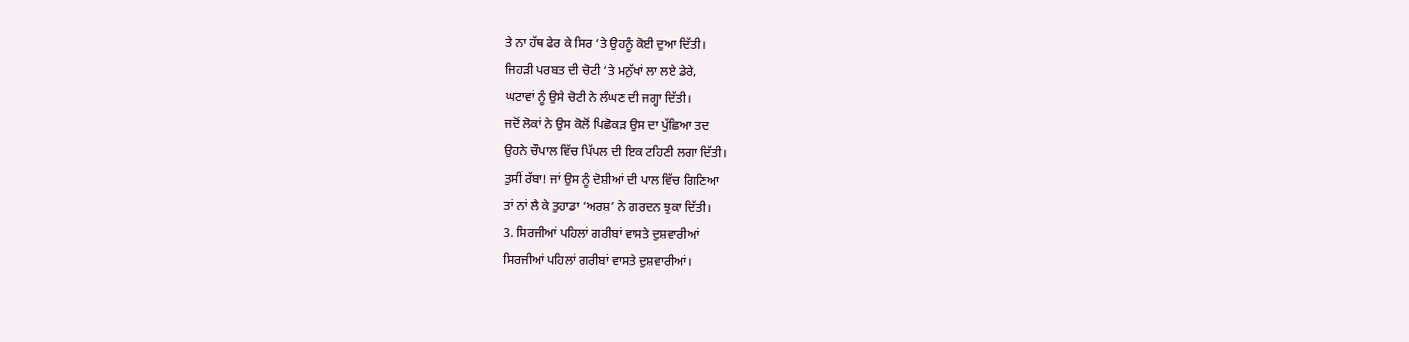ਤੇ ਨਾ ਹੱਥ ਫੇਰ ਕੇ ਸਿਰ ‘ਤੇ ਉਹਨੂੰ ਕੋਈ ਦੁਆ ਦਿੱਤੀ।
ਜਿਹੜੀ ਪਰਬਤ ਦੀ ਚੋਟੀ ‘ਤੇ ਮਨੁੱਖਾਂ ਲਾ ਲਏ ਡੇਰੇ,
ਘਟਾਵਾਂ ਨੂੰ ਉਸੇ ਚੋਟੀ ਨੇ ਲੰਘਣ ਦੀ ਜਗ੍ਹਾ ਦਿੱਤੀ।
ਜਦੋਂ ਲੋਕਾਂ ਨੇ ਉਸ ਕੋਲੋਂ ਪਿਛੋਕੜ ਉਸ ਦਾ ਪੁੱਛਿਆ ਤਦ
ਉਹਨੇ ਚੌਪਾਲ ਵਿੱਚ ਪਿੱਪਲ ਦੀ ਇਕ ਟਹਿਣੀ ਲਗਾ ਦਿੱਤੀ।
ਤੁਸੀਂ ਰੱਬਾ! ਜਾਂ ਉਸ ਨੂੰ ਦੋਸ਼ੀਆਂ ਦੀ ਪਾਲ ਵਿੱਚ ਗਿਣਿਆ
ਤਾਂ ਨਾਂ ਲੈ ਕੇ ਤੁਹਾਡਾ ‘ਅਰਸ਼’ ਨੇ ਗਰਦਨ ਝੁਕਾ ਦਿੱਤੀ।
3. ਸਿਰਜੀਆਂ ਪਹਿਲਾਂ ਗਰੀਬਾਂ ਵਾਸਤੇ ਦੁਸ਼ਵਾਰੀਆਂ
ਸਿਰਜੀਆਂ ਪਹਿਲਾਂ ਗਰੀਬਾਂ ਵਾਸਤੇ ਦੁਸ਼ਵਾਰੀਆਂ।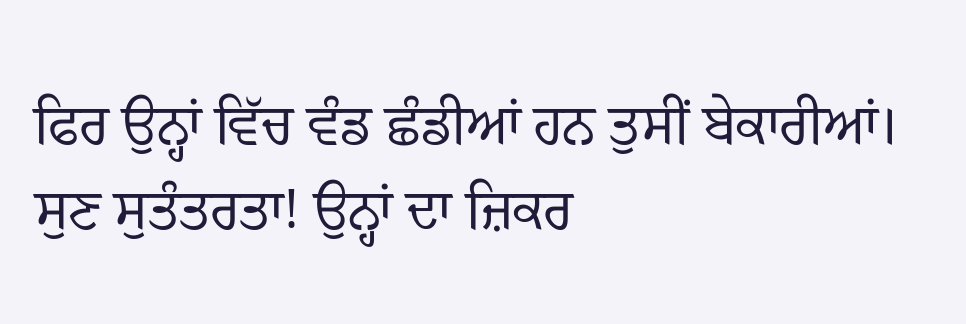ਫਿਰ ਉਨ੍ਹਾਂ ਵਿੱਚ ਵੰਡ ਛੰਡੀਆਂ ਹਨ ਤੁਸੀਂ ਬੇਕਾਰੀਆਂ।
ਸੁਣ ਸੁਤੰਤਰਤਾ! ਉਨ੍ਹਾਂ ਦਾ ਜ਼ਿਕਰ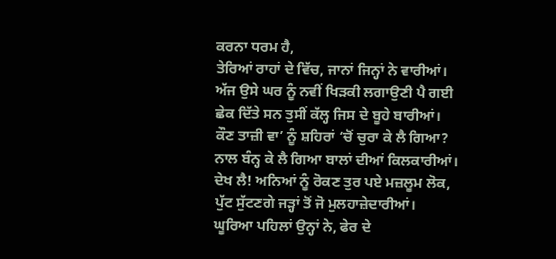ਕਰਨਾ ਧਰਮ ਹੈ,
ਤੇਰਿਆਂ ਰਾਹਾਂ ਦੇ ਵਿੱਚ, ਜਾਨਾਂ ਜਿਨ੍ਹਾਂ ਨੇ ਵਾਰੀਆਂ।
ਅੱਜ ਉਸੇ ਘਰ ਨੂੰ ਨਵੀਂ ਖਿੜਕੀ ਲਗਾਉਣੀ ਪੈ ਗਈ
ਛੇਕ ਦਿੱਤੇ ਸਨ ਤੁਸੀਂ ਕੱਲ੍ਹ ਜਿਸ ਦੇ ਬੂਹੇ ਬਾਰੀਆਂ।
ਕੌਣ ਤਾਜ਼ੀ ਵਾ’ ਨੂੰ ਸ਼ਹਿਰਾਂ ‘ਚੋਂ ਚੁਰਾ ਕੇ ਲੈ ਗਿਆ?
ਨਾਲ ਬੰਨ੍ਹ ਕੇ ਲੈ ਗਿਆ ਬਾਲਾਂ ਦੀਆਂ ਕਿਲਕਾਰੀਆਂ।
ਦੇਖ ਲੈ! ਅਨਿਆਂ ਨੂੰ ਰੋਕਣ ਤੁਰ ਪਏ ਮਜ਼ਲੂਮ ਲੋਕ,
ਪੁੱਟ ਸੁੱਟਣਗੇ ਜੜ੍ਹਾਂ ਤੋਂ ਜੋ ਮੁਲਹਾਜ਼ੇਦਾਰੀਆਂ।
ਘੂਰਿਆ ਪਹਿਲਾਂ ਉਨ੍ਹਾਂ ਨੇ, ਫੇਰ ਦੇ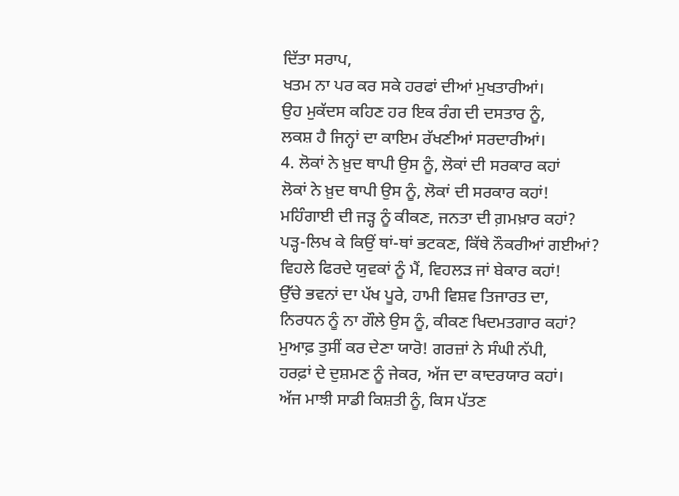ਦਿੱਤਾ ਸਰਾਪ,
ਖਤਮ ਨਾ ਪਰ ਕਰ ਸਕੇ ਹਰਫਾਂ ਦੀਆਂ ਮੁਖਤਾਰੀਆਂ।
ਉਹ ਮੁਕੱਦਸ ਕਹਿਣ ਹਰ ਇਕ ਰੰਗ ਦੀ ਦਸਤਾਰ ਨੂੰ,
ਲਕਸ਼ ਹੈ ਜਿਨ੍ਹਾਂ ਦਾ ਕਾਇਮ ਰੱਖਣੀਆਂ ਸਰਦਾਰੀਆਂ।
4. ਲੋਕਾਂ ਨੇ ਖ਼ੁਦ ਥਾਪੀ ਉਸ ਨੂੰ, ਲੋਕਾਂ ਦੀ ਸਰਕਾਰ ਕਹਾਂ
ਲੋਕਾਂ ਨੇ ਖ਼ੁਦ ਥਾਪੀ ਉਸ ਨੂੰ, ਲੋਕਾਂ ਦੀ ਸਰਕਾਰ ਕਹਾਂ!
ਮਹਿੰਗਾਈ ਦੀ ਜੜ੍ਹ ਨੂੰ ਕੀਕਣ, ਜਨਤਾ ਦੀ ਗ਼ਮਖ਼ਾਰ ਕਹਾਂ?
ਪੜ੍ਹ-ਲਿਖ ਕੇ ਕਿਉਂ ਥਾਂ-ਥਾਂ ਭਟਕਣ, ਕਿੱਥੇ ਨੌਕਰੀਆਂ ਗਈਆਂ?
ਵਿਹਲੇ ਫਿਰਦੇ ਯੁਵਕਾਂ ਨੂੰ ਮੈਂ, ਵਿਹਲੜ ਜਾਂ ਬੇਕਾਰ ਕਹਾਂ!
ਉੱਚੇ ਭਵਨਾਂ ਦਾ ਪੱਖ ਪੂਰੇ, ਹਾਮੀ ਵਿਸ਼ਵ ਤਿਜਾਰਤ ਦਾ,
ਨਿਰਧਨ ਨੂੰ ਨਾ ਗੌਲੇ ਉਸ ਨੂੰ, ਕੀਕਣ ਖਿਦਮਤਗਾਰ ਕਹਾਂ?
ਮੁਆਫ਼ ਤੁਸੀਂ ਕਰ ਦੇਣਾ ਯਾਰੋ! ਗਰਜ਼ਾਂ ਨੇ ਸੰਘੀ ਨੱਪੀ,
ਹਰਫ਼ਾਂ ਦੇ ਦੁਸ਼ਮਣ ਨੂੰ ਜੇਕਰ, ਅੱਜ ਦਾ ਕਾਦਰਯਾਰ ਕਹਾਂ।
ਅੱਜ ਮਾਝੀ ਸਾਡੀ ਕਿਸ਼ਤੀ ਨੂੰ, ਕਿਸ ਪੱਤਣ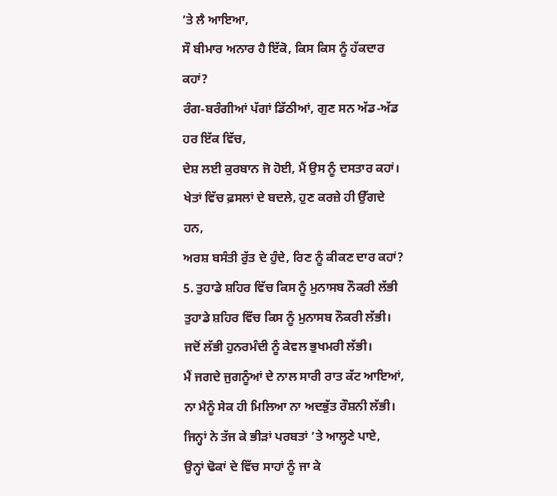’ਤੇ ਲੈ ਆਇਆ,
ਸੌ ਬੀਮਾਰ ਅਨਾਰ ਹੈ ਇੱਕੋ, ਕਿਸ ਕਿਸ ਨੂੰ ਹੱਕਦਾਰ ਕਹਾਂ?
ਰੰਗ-ਬਰੰਗੀਆਂ ਪੱਗਾਂ ਡਿੱਠੀਆਂ, ਗੁਣ ਸਨ ਅੱਡ-ਅੱਡ ਹਰ ਇੱਕ ਵਿੱਚ,
ਦੇਸ਼ ਲਈ ਕੁਰਬਾਨ ਜੋ ਹੋਈ, ਮੈਂ ਉਸ ਨੂੰ ਦਸਤਾਰ ਕਹਾਂ।
ਖੇਤਾਂ ਵਿੱਚ ਫ਼ਸਲਾਂ ਦੇ ਬਦਲੇ, ਹੁਣ ਕਰਜ਼ੇ ਹੀ ਉੱਗਦੇ ਹਨ,
ਅਰਸ਼ ਬਸੰਤੀ ਰੁੱਤ ਦੇ ਹੁੰਦੇ, ਰਿਣ ਨੂੰ ਕੀਕਣ ਦਾਰ ਕਹਾਂ?
5. ਤੁਹਾਡੇ ਸ਼ਹਿਰ ਵਿੱਚ ਕਿਸ ਨੂੰ ਮੁਨਾਸਬ ਨੌਕਰੀ ਲੱਭੀ
ਤੁਹਾਡੇ ਸ਼ਹਿਰ ਵਿੱਚ ਕਿਸ ਨੂੰ ਮੁਨਾਸਬ ਨੌਕਰੀ ਲੱਭੀ।
ਜਦੋਂ ਲੱਭੀ ਹੁਨਰਮੰਦੀ ਨੂੰ ਕੇਵਲ ਭੁਖਮਰੀ ਲੱਭੀ।
ਮੈਂ ਜਗਦੇ ਜੁਗਨੂੰਆਂ ਦੇ ਨਾਲ ਸਾਰੀ ਰਾਤ ਕੱਟ ਆਇਆਂ,
ਨਾ ਮੈਨੂੰ ਸੇਕ ਹੀ ਮਿਲਿਆ ਨਾ ਅਦਭੁੱਤ ਰੌਸ਼ਨੀ ਲੱਭੀ।
ਜਿਨ੍ਹਾਂ ਨੇ ਤੱਜ ਕੇ ਭੀੜਾਂ ਪਰਬਤਾਂ ’ਤੇ ਆਲ੍ਹਣੇ ਪਾਏ,
ਉਨ੍ਹਾਂ ਢੋਕਾਂ ਦੇ ਵਿੱਚ ਸਾਹਾਂ ਨੂੰ ਜਾ ਕੇ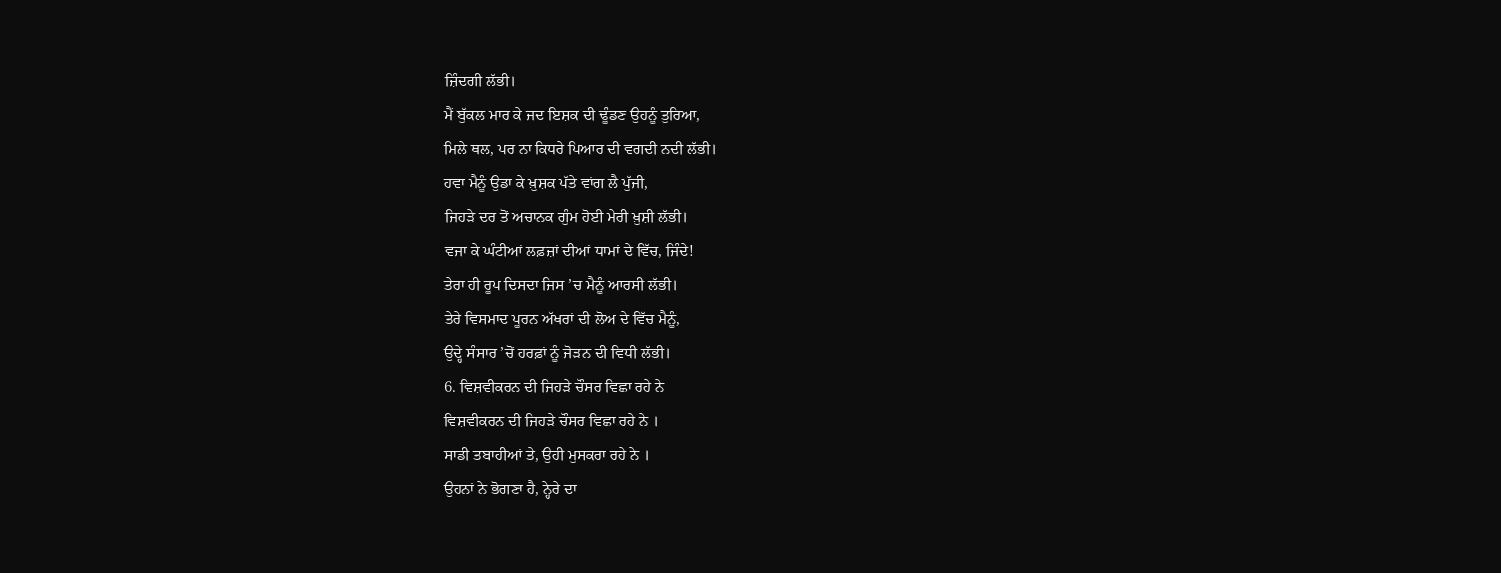ਜ਼ਿੰਦਗੀ ਲੱਭੀ।
ਮੈਂ ਬੁੱਕਲ ਮਾਰ ਕੇ ਜਦ ਇਸ਼ਕ ਦੀ ਢੂੰਡਣ ਉਹਨੂੰ ਤੁਰਿਆ,
ਮਿਲੇ ਥਲ, ਪਰ ਨਾ ਕਿਧਰੇ ਪਿਆਰ ਦੀ ਵਗਦੀ ਨਦੀ ਲੱਭੀ।
ਹਵਾ ਮੈਨੂੰ ਉਡਾ ਕੇ ਖ਼ੁਸ਼ਕ ਪੱਤੇ ਵਾਂਗ ਲੈ ਪੁੱਜੀ,
ਜਿਹੜੇ ਦਰ ਤੋਂ ਅਚਾਨਕ ਗੁੰਮ ਹੋਈ ਮੇਰੀ ਖ਼ੁਸ਼ੀ ਲੱਭੀ।
ਵਜਾ ਕੇ ਘੰਟੀਆਂ ਲਫ਼ਜ਼ਾਂ ਦੀਆਂ ਧਾਮਾਂ ਦੇ ਵਿੱਚ, ਜਿੰਦੇ!
ਤੇਰਾ ਹੀ ਰੂਪ ਦਿਸਦਾ ਜਿਸ ’ਚ ਮੈਨੂੰ ਆਰਸੀ ਲੱਭੀ।
ਤੇਰੇ ਵਿਸਮਾਦ ਪੂਰਨ ਅੱਖਰਾਂ ਦੀ ਲੋਅ ਦੇ ਵਿੱਚ ਮੈਨੂੰ,
ਉਦ੍ਹੇ ਸੰਸਾਰ ’ਚੋਂ ਹਰਫ਼ਾਂ ਨੂੰ ਜੋੜਨ ਦੀ ਵਿਧੀ ਲੱਭੀ।
6. ਵਿਸ਼ਵੀਕਰਨ ਦੀ ਜਿਹੜੇ ਚੌਸਰ ਵਿਛਾ ਰਹੇ ਨੇ
ਵਿਸ਼ਵੀਕਰਨ ਦੀ ਜਿਹੜੇ ਚੌਸਰ ਵਿਛਾ ਰਹੇ ਨੇ ।
ਸਾਡੀ ਤਬਾਹੀਆਂ ਤੇ, ਉਹੀ ਮੁਸਕਰਾ ਰਹੇ ਨੇ ।
ਉਹਨਾਂ ਨੇ ਭੋਗਣਾ ਹੈ, ਨ੍ਹੇਰੇ ਦਾ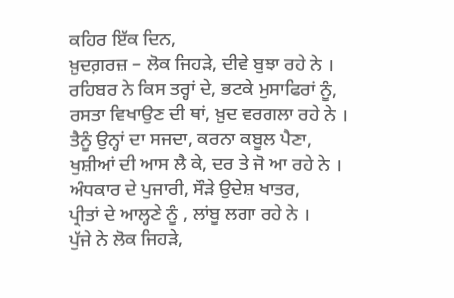ਕਹਿਰ ਇੱਕ ਦਿਨ,
ਖ਼ੁਦਗ਼ਰਜ਼ – ਲੋਕ ਜਿਹੜੇ, ਦੀਵੇ ਬੁਝਾ ਰਹੇ ਨੇ ।
ਰਹਿਬਰ ਨੇ ਕਿਸ ਤਰ੍ਹਾਂ ਦੇ, ਭਟਕੇ ਮੁਸਾਫਿਰਾਂ ਨੂੰ,
ਰਸਤਾ ਵਿਖਾਉਣ ਦੀ ਥਾਂ, ਖ਼ੁਦ ਵਰਗਲਾ ਰਹੇ ਨੇ ।
ਤੈਨੂੰ ਉਨ੍ਹਾਂ ਦਾ ਸਜਦਾ, ਕਰਨਾ ਕਬੂਲ ਪੈਣਾ,
ਖੁਸ਼ੀਆਂ ਦੀ ਆਸ ਲੈ ਕੇ, ਦਰ ਤੇ ਜੋ ਆ ਰਹੇ ਨੇ ।
ਅੰਧਕਾਰ ਦੇ ਪੁਜਾਰੀ, ਸੌੜੇ ਉਦੇਸ਼ ਖਾਤਰ,
ਪ੍ਰੀਤਾਂ ਦੇ ਆਲ੍ਹਣੇ ਨੂੰ , ਲਾਂਬੂ ਲਗਾ ਰਹੇ ਨੇ ।
ਪੁੱਜੇ ਨੇ ਲੋਕ ਜਿਹੜੇ,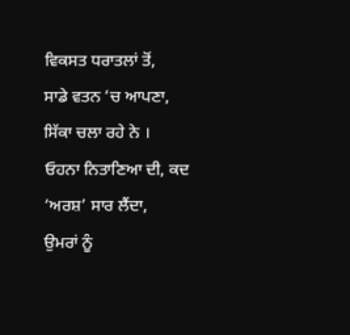ਵਿਕਸਤ ਧਰਾਤਲਾਂ ਤੋਂ,
ਸਾਡੇ ਵਤਨ ‘ਚ ਆਪਣਾ, ਸਿੱਕਾ ਚਲਾ ਰਹੇ ਨੇ ।
ਓਹਨਾ ਨਿਤਾਣਿਆ ਦੀ, ਕਦ ‘ਅਰਸ਼’ ਸਾਰ ਲੈਂਦਾ,
ਉਮਰਾਂ ਨੂੰ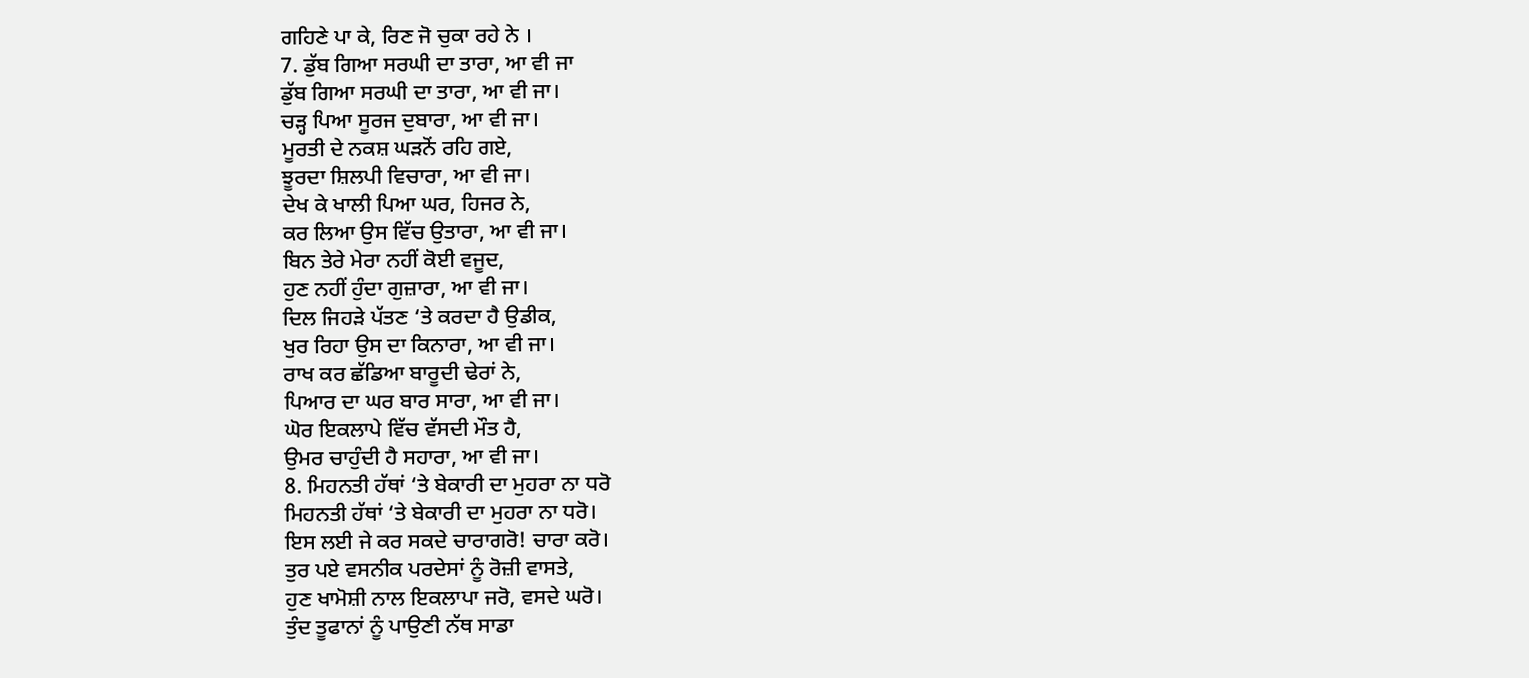ਗਹਿਣੇ ਪਾ ਕੇ, ਰਿਣ ਜੋ ਚੁਕਾ ਰਹੇ ਨੇ ।
7. ਡੁੱਬ ਗਿਆ ਸਰਘੀ ਦਾ ਤਾਰਾ, ਆ ਵੀ ਜਾ
ਡੁੱਬ ਗਿਆ ਸਰਘੀ ਦਾ ਤਾਰਾ, ਆ ਵੀ ਜਾ।
ਚੜ੍ਹ ਪਿਆ ਸੂਰਜ ਦੁਬਾਰਾ, ਆ ਵੀ ਜਾ।
ਮੂਰਤੀ ਦੇ ਨਕਸ਼ ਘੜਨੋਂ ਰਹਿ ਗਏ,
ਝੂਰਦਾ ਸ਼ਿਲਪੀ ਵਿਚਾਰਾ, ਆ ਵੀ ਜਾ।
ਦੇਖ ਕੇ ਖਾਲੀ ਪਿਆ ਘਰ, ਹਿਜਰ ਨੇ,
ਕਰ ਲਿਆ ਉਸ ਵਿੱਚ ਉਤਾਰਾ, ਆ ਵੀ ਜਾ।
ਬਿਨ ਤੇਰੇ ਮੇਰਾ ਨਹੀਂ ਕੋਈ ਵਜੂਦ,
ਹੁਣ ਨਹੀਂ ਹੁੰਦਾ ਗੁਜ਼ਾਰਾ, ਆ ਵੀ ਜਾ।
ਦਿਲ ਜਿਹੜੇ ਪੱਤਣ ‘ਤੇ ਕਰਦਾ ਹੈ ਉਡੀਕ,
ਖੁਰ ਰਿਹਾ ਉਸ ਦਾ ਕਿਨਾਰਾ, ਆ ਵੀ ਜਾ।
ਰਾਖ ਕਰ ਛੱਡਿਆ ਬਾਰੂਦੀ ਢੇਰਾਂ ਨੇ,
ਪਿਆਰ ਦਾ ਘਰ ਬਾਰ ਸਾਰਾ, ਆ ਵੀ ਜਾ।
ਘੋਰ ਇਕਲਾਪੇ ਵਿੱਚ ਵੱਸਦੀ ਮੌਤ ਹੈ,
ਉਮਰ ਚਾਹੁੰਦੀ ਹੈ ਸਹਾਰਾ, ਆ ਵੀ ਜਾ।
8. ਮਿਹਨਤੀ ਹੱਥਾਂ ‘ਤੇ ਬੇਕਾਰੀ ਦਾ ਮੁਹਰਾ ਨਾ ਧਰੋ
ਮਿਹਨਤੀ ਹੱਥਾਂ ‘ਤੇ ਬੇਕਾਰੀ ਦਾ ਮੁਹਰਾ ਨਾ ਧਰੋ।
ਇਸ ਲਈ ਜੇ ਕਰ ਸਕਦੇ ਚਾਰਾਗਰੋ! ਚਾਰਾ ਕਰੋ।
ਤੁਰ ਪਏ ਵਸਨੀਕ ਪਰਦੇਸਾਂ ਨੂੰ ਰੋਜ਼ੀ ਵਾਸਤੇ,
ਹੁਣ ਖਾਮੋਸ਼ੀ ਨਾਲ ਇਕਲਾਪਾ ਜਰੋ, ਵਸਦੇ ਘਰੋ।
ਤੁੰਦ ਤੂਫਾਨਾਂ ਨੂੰ ਪਾਉਣੀ ਨੱਥ ਸਾਡਾ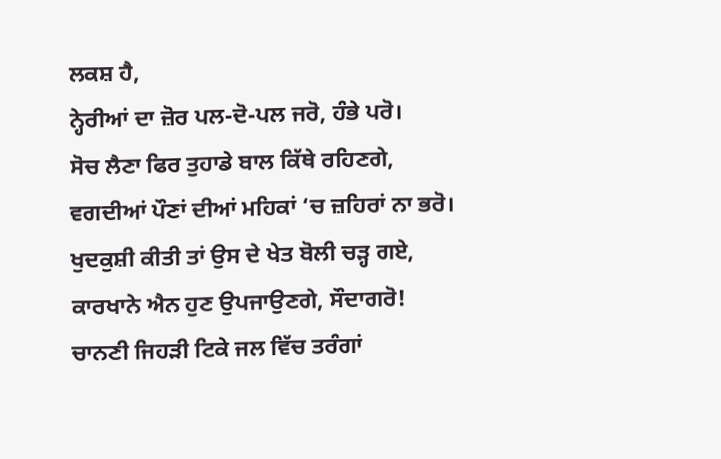ਲਕਸ਼ ਹੈ,
ਨ੍ਹੇਰੀਆਂ ਦਾ ਜ਼ੋਰ ਪਲ-ਦੋ-ਪਲ ਜਰੋ, ਹੰਭੇ ਪਰੋ।
ਸੋਚ ਲੈਣਾ ਫਿਰ ਤੁਹਾਡੇ ਬਾਲ ਕਿੱਥੇ ਰਹਿਣਗੇ,
ਵਗਦੀਆਂ ਪੌਣਾਂ ਦੀਆਂ ਮਹਿਕਾਂ ‘ਚ ਜ਼ਹਿਰਾਂ ਨਾ ਭਰੋ।
ਖੁਦਕੁਸ਼ੀ ਕੀਤੀ ਤਾਂ ਉਸ ਦੇ ਖੇਤ ਬੋਲੀ ਚੜ੍ਹ ਗਏ,
ਕਾਰਖਾਨੇ ਐਨ ਹੁਣ ਉਪਜਾਉਣਗੇ, ਸੌਦਾਗਰੋ!
ਚਾਨਣੀ ਜਿਹੜੀ ਟਿਕੇ ਜਲ ਵਿੱਚ ਤਰੰਗਾਂ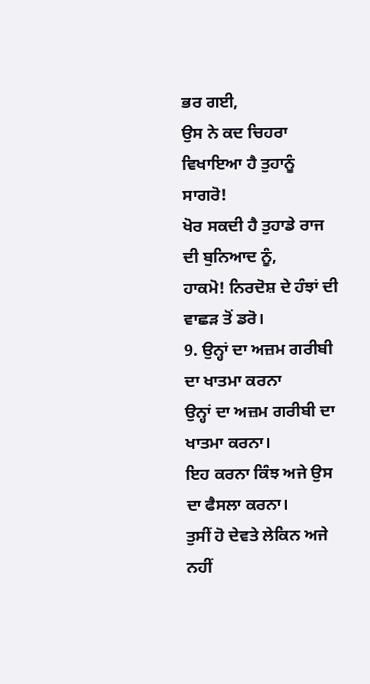ਭਰ ਗਈ,
ਉਸ ਨੇ ਕਦ ਚਿਹਰਾ ਵਿਖਾਇਆ ਹੈ ਤੁਹਾਨੂੰ ਸਾਗਰੋ!
ਖੋਰ ਸਕਦੀ ਹੈ ਤੁਹਾਡੇ ਰਾਜ ਦੀ ਬੁਨਿਆਦ ਨੂੰ,
ਹਾਕਮੋ! ਨਿਰਦੋਸ਼ ਦੇ ਹੰਝਾਂ ਦੀ ਵਾਛੜ ਤੋਂ ਡਰੋ।
9. ਉਨ੍ਹਾਂ ਦਾ ਅਜ਼ਮ ਗਰੀਬੀ ਦਾ ਖਾਤਮਾ ਕਰਨਾ
ਉਨ੍ਹਾਂ ਦਾ ਅਜ਼ਮ ਗਰੀਬੀ ਦਾ ਖਾਤਮਾ ਕਰਨਾ।
ਇਹ ਕਰਨਾ ਕਿੰਝ ਅਜੇ ਉਸ ਦਾ ਫੈਸਲਾ ਕਰਨਾ।
ਤੁਸੀਂ ਹੋ ਦੇਵਤੇ ਲੇਕਿਨ ਅਜੇ ਨਹੀਂ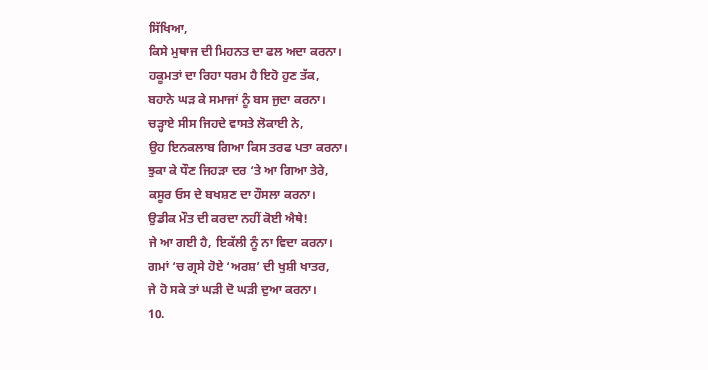ਸਿੱਖਿਆ,
ਕਿਸੇ ਮੁਥਾਜ ਦੀ ਮਿਹਨਤ ਦਾ ਫਲ ਅਦਾ ਕਰਨਾ।
ਹਕੂਮਤਾਂ ਦਾ ਰਿਹਾ ਧਰਮ ਹੈ ਇਹੋ ਹੁਣ ਤੱਕ,
ਬਹਾਨੇ ਘੜ ਕੇ ਸਮਾਜਾਂ ਨੂੰ ਬਸ ਜੁਦਾ ਕਰਨਾ।
ਚੜ੍ਹਾਏ ਸੀਸ ਜਿਹਦੇ ਵਾਸਤੇ ਲੋਕਾਈ ਨੇ,
ਉਹ ਇਨਕਲਾਬ ਗਿਆ ਕਿਸ ਤਰਫ ਪਤਾ ਕਰਨਾ।
ਝੁਕਾ ਕੇ ਧੌਣ ਜਿਹੜਾ ਦਰ ‘ਤੇ ਆ ਗਿਆ ਤੇਰੇ,
ਕਸੂਰ ਓਸ ਦੇ ਬਖਸ਼ਣ ਦਾ ਹੌਸਲਾ ਕਰਨਾ।
ਉਡੀਕ ਮੌਤ ਦੀ ਕਰਦਾ ਨਹੀਂ ਕੋਈ ਐਥੇ!
ਜੇ ਆ ਗਈ ਹੈ, ਇਕੱਲੀ ਨੂੰ ਨਾ ਵਿਦਾ ਕਰਨਾ।
ਗਮਾਂ ‘ਚ ਗ੍ਰਸੇ ਹੋਏ ‘ਅਰਸ਼’ ਦੀ ਖੁਸ਼ੀ ਖਾਤਰ,
ਜੇ ਹੋ ਸਕੇ ਤਾਂ ਘੜੀ ਦੋ ਘੜੀ ਦੁਆ ਕਰਨਾ।
10.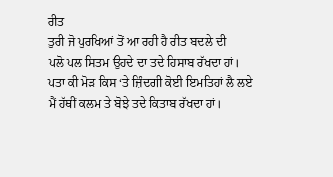ਰੀਤ
ਤੁਰੀ ਜੋ ਪੁਰਖਿਆਂ ਤੋਂ ਆ ਰਹੀ ਹੈ ਰੀਤ ਬਦਲੇ ਦੀ
ਪਲੋ ਪਲ ਸਿਤਮ ਉਹਦੇ ਦਾ ਤਦੇ ਹਿਸਾਬ ਰੱਖਦਾ ਹਾਂ।
ਪਤਾ ਕੀ ਮੋੜ ਕਿਸ ‘ਤੇ ਜ਼ਿੰਦਗੀ ਕੋਈ ਇਮਤਿਹਾਂ ਲੈ ਲਏ
ਮੈਂ ਹੱਥੀਂ ਕਲਮ ਤੇ ਬੋਝੇ ਤਦੇ ਕਿਤਾਬ ਰੱਖਦਾ ਹਾਂ।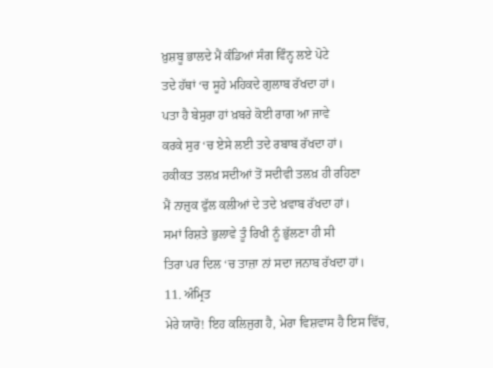ਖ਼ੁਸ਼ਬੂ ਭਾਲਦੇ ਮੈਂ ਕੰਡਿਆਂ ਸੰਗ ਵਿੰਨ੍ਹ ਲਏ ਪੋਟੇ
ਤਦੇ ਹੱਥਾਂ ‘ਚ ਸੂਹੇ ਮਹਿਕਦੇ ਗੁਲਾਬ ਰੱਖਦਾ ਹਾਂ।
ਪਤਾ ਹੈ ਬੇਸੁਰਾ ਹਾਂ ਖ਼ਬਰੇ ਕੋਈ ਰਾਗ ਆ ਜਾਵੇ
ਕਰਕੇ ਸੁਰ ‘ਚ ਏਸੇ ਲਈ ਤਦੇ ਰਬਾਬ ਰੱਖਦਾ ਹਾਂ।
ਹਕੀਕਤ ਤਲਖ਼ ਸਦੀਆਂ ਤੋਂ ਸਦੀਵੀ ਤਲਖ਼ ਹੀ ਰਹਿਣਾ
ਮੈਂ ਨਾਜ਼ੁਕ ਫੁੱਲ ਕਲੀਆਂ ਦੇ ਤਦੇ ਖ਼ਵਾਬ ਰੱਖਦਾ ਹਾਂ।
ਸਮਾਂ ਰਿਸ਼ਤੇ ਭੁਲਾਵੇ ਤੂੰ ਰਿਖੀ ਨੂੰ ਭੁੱਲਣਾ ਹੀ ਸੀ
ਤਿਰਾ ਪਰ ਦਿਲ ‘ਚ ਤਾਜ਼ਾ ਨਾਂ ਸਦਾ ਜਨਾਬ ਰੱਖਦਾ ਹਾਂ।
11. ਅੰਮ੍ਰਿਤ
ਮੇਰੇ ਯਾਰੋ! ਇਹ ਕਲਿਜੁਗ ਹੈ, ਮੇਰਾ ਵਿਸ਼ਵਾਸ ਹੈ ਇਸ ਵਿੱਚ,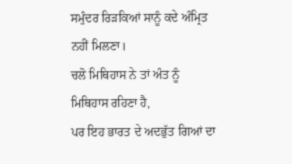ਸਮੁੰਦਰ ਰਿੜਕਿਆਂ ਸਾਨੂੰ ਕਦੇ ਅੰਮ੍ਰਿਤ ਨਹੀਂ ਮਿਲਣਾ।
ਚਲੋ ਮਿਥਿਹਾਸ ਨੇ ਤਾਂ ਅੰਤ ਨੂੰ ਮਿਥਿਹਾਸ ਰਹਿਣਾ ਹੈ,
ਪਰ ਇਹ ਭਾਰਤ ਦੇ ਅਦਭੁੱਤ ਗਿਆਂ ਦਾ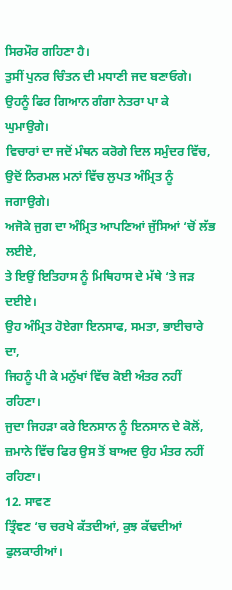ਸਿਰਮੌਰ ਗਹਿਣਾ ਹੈ।
ਤੁਸੀਂ ਪੁਨਰ ਚਿੰਤਨ ਦੀ ਮਧਾਣੀ ਜਦ ਬਣਾਓਗੇ।
ਉਹਨੂੰ ਫਿਰ ਗਿਆਨ ਗੰਗਾ ਨੇਤਰਾ ਪਾ ਕੇ ਘੁਮਾਉਗੇ।
ਵਿਚਾਰਾਂ ਦਾ ਜਦੋਂ ਮੰਥਨ ਕਰੋਗੇ ਦਿਲ ਸਮੁੰਦਰ ਵਿੱਚ,
ਉਦੋਂ ਨਿਰਮਲ ਮਨਾਂ ਵਿੱਚ ਲੁਪਤ ਅੰਮ੍ਰਿਤ ਨੂੰ ਜਗਾਉਗੇ।
ਅਜੋਕੇ ਜੁਗ ਦਾ ਅੰਮ੍ਰਿਤ ਆਪਣਿਆਂ ਜੁੱਸਿਆਂ ‘ਚੋਂ ਲੱਭ ਲਈਏ,
ਤੇ ਇਉਂ ਇਤਿਹਾਸ ਨੂੰ ਮਿਥਿਹਾਸ ਦੇ ਮੱਥੇ ‘ਤੇ ਜੜ ਦਈਏ।
ਉਹ ਅੰਮ੍ਰਿਤ ਹੋਏਗਾ ਇਨਸਾਫ, ਸਮਤਾ, ਭਾਈਚਾਰੇ ਦਾ,
ਜਿਹਨੂੰ ਪੀ ਕੇ ਮਨੁੱਖਾਂ ਵਿੱਚ ਕੋਈ ਅੰਤਰ ਨਹੀਂ ਰਹਿਣਾ।
ਜੁਦਾ ਜਿਹੜਾ ਕਰੇ ਇਨਸਾਨ ਨੂੰ ਇਨਸਾਨ ਦੇ ਕੋਲੋਂ,
ਜ਼ਮਾਨੇ ਵਿੱਚ ਫਿਰ ਉਸ ਤੋਂ ਬਾਅਦ ਉਹ ਮੰਤਰ ਨਹੀਂ ਰਹਿਣਾ।
12. ਸਾਵਣ
ਤ੍ਰਿੰਞਣ ‘ਚ ਚਰਖੇ ਕੱਤਦੀਆਂ, ਕੁਝ ਕੱਢਦੀਆਂ ਫੁਲਕਾਰੀਆਂ।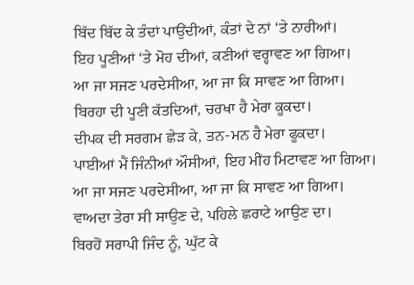ਬਿੱਦ ਬਿੱਦ ਕੇ ਤੰਦਾਂ ਪਾਉਂਦੀਆਂ, ਕੰਤਾਂ ਦੇ ਨਾਂ ‘ਤੇ ਨਾਰੀਆਂ।
ਇਹ ਪੂਣੀਆਂ ‘ਤੇ ਮੋਹ ਦੀਆਂ, ਕਣੀਆਂ ਵਰ੍ਹਾਵਣ ਆ ਗਿਆ।
ਆ ਜਾ ਸਜਣ ਪਰਦੇਸੀਆ, ਆ ਜਾ ਕਿ ਸਾਵਣ ਆ ਗਿਆ।
ਬਿਰਹਾ ਦੀ ਪੂਣੀ ਕੱਤਦਿਆਂ, ਚਰਖਾ ਹੈ ਮੇਰਾ ਕੂਕਦਾ।
ਦੀਪਕ ਦੀ ਸਰਗਮ ਛੇੜ ਕੇ, ਤਨ-ਮਨ ਹੈ ਮੇਰਾ ਫੂਕਦਾ।
ਪਾਈਆਂ ਮੈਂ ਜਿੰਨੀਆਂ ਔਸੀਆਂ, ਇਹ ਮੀਂਹ ਮਿਟਾਵਣ ਆ ਗਿਆ।
ਆ ਜਾ ਸਜਣ ਪਰਦੇਸੀਆ, ਆ ਜਾ ਕਿ ਸਾਵਣ ਆ ਗਿਆ।
ਵਾਅਦਾ ਤੇਰਾ ਸੀ ਸਾਉਣ ਦੇ, ਪਹਿਲੇ ਛਰਾਟੇ ਆਉਣ ਦਾ।
ਬਿਰਹੋਂ ਸਰਾਪੀ ਜਿੰਦ ਨੂੰ, ਘੁੱਟ ਕੇ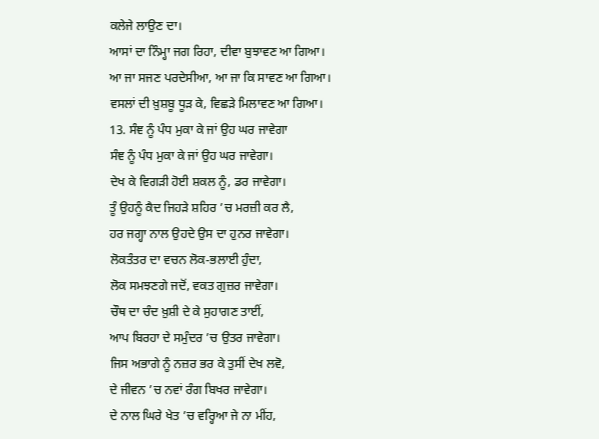ਕਲੇਜੇ ਲਾਉਣ ਦਾ।
ਆਸਾਂ ਦਾ ਨਿੰਮ੍ਹਾ ਜਗ ਰਿਹਾ, ਦੀਵਾ ਬੁਝਾਵਣ ਆ ਗਿਆ।
ਆ ਜਾ ਸਜਣ ਪਰਦੇਸੀਆ, ਆ ਜਾ ਕਿ ਸਾਵਣ ਆ ਗਿਆ।
ਵਸਲਾਂ ਦੀ ਖ਼ੁਸ਼ਬੂ ਧੂੜ ਕੇ, ਵਿਛੜੇ ਮਿਲਾਵਣ ਆ ਗਿਆ।
13. ਸੰਞ ਨੂੰ ਪੰਧ ਮੁਕਾ ਕੇ ਜਾਂ ਉਹ ਘਰ ਜਾਵੇਗਾ
ਸੰਞ ਨੂੰ ਪੰਧ ਮੁਕਾ ਕੇ ਜਾਂ ਉਹ ਘਰ ਜਾਵੇਗਾ।
ਦੇਖ ਕੇ ਵਿਗੜੀ ਹੋਈ ਸ਼ਕਲ ਨੂੰ, ਡਰ ਜਾਵੇਗਾ।
ਤੂੰ ਉਹਨੂੰ ਕੈਦ ਜਿਹੜੇ ਸ਼ਹਿਰ ’ਚ ਮਰਜ਼ੀ ਕਰ ਲੈ,
ਹਰ ਜਗ੍ਹਾ ਨਾਲ ਉਹਦੇ ਉਸ ਦਾ ਹੁਨਰ ਜਾਵੇਗਾ।
ਲੋਕਤੰਤਰ ਦਾ ਵਚਨ ਲੋਕ-ਭਲਾਈ ਹੁੰਦਾ,
ਲੋਕ ਸਮਝਣਗੇ ਜਦੋਂ, ਵਕਤ ਗੁਜ਼ਰ ਜਾਵੇਗਾ।
ਚੌਥ ਦਾ ਚੰਦ ਖ਼ੁਸ਼ੀ ਦੇ ਕੇ ਸੁਹਾਗਣ ਤਾਈਂ,
ਆਪ ਬਿਰਹਾ ਦੇ ਸਮੁੰਦਰ ’ਚ ਉਤਰ ਜਾਵੇਗਾ।
ਜਿਸ ਅਭਾਗੇ ਨੂੰ ਨਜ਼ਰ ਭਰ ਕੇ ਤੁਸੀਂ ਦੇਖ ਲਵੋ,
ਦੇ ਜੀਵਨ ’ਚ ਨਵਾਂ ਰੰਗ ਬਿਖਰ ਜਾਵੇਗਾ।
ਦੇ ਨਾਲ ਘਿਰੇ ਖੇਤ ’ਚ ਵਰ੍ਹਿਆ ਜੇ ਨਾ ਮੀਂਹ,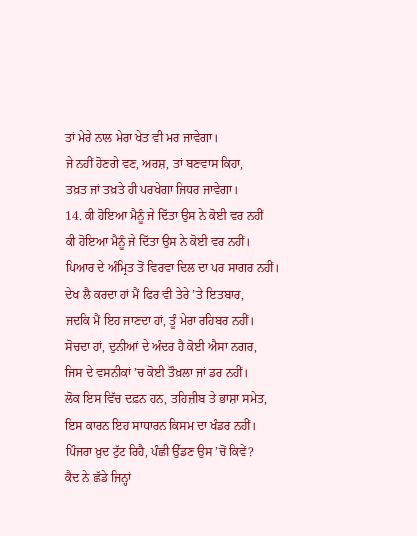ਤਾਂ ਮੇਰੇ ਨਾਲ ਮੇਰਾ ਖੇਤ ਵੀ ਮਰ ਜਾਵੇਗਾ।
ਜੇ ਨਹੀਂ ਹੋਣਗੇ ਵਣ, ਅਰਸ਼, ਤਾਂ ਬਣਵਾਸ ਕਿਹਾ,
ਤਖ਼ਤ ਜਾਂ ਤਖ਼ਤੇ ਹੀ ਪਰਖੇਗਾ ਜਿਧਰ ਜਾਵੇਗਾ।
14. ਕੀ ਹੋਇਆ ਮੈਨੂੰ ਜੇ ਦਿੱਤਾ ਉਸ ਨੇ ਕੋਈ ਵਰ ਨਹੀਂ
ਕੀ ਹੋਇਆ ਮੈਨੂੰ ਜੇ ਦਿੱਤਾ ਉਸ ਨੇ ਕੋਈ ਵਰ ਨਹੀਂ।
ਪਿਆਰ ਦੇ ਅੰਮ੍ਰਿਤ ਤੋਂ ਵਿਰਵਾ ਦਿਲ ਦਾ ਪਰ ਸਾਗਰ ਨਹੀਂ।
ਦੇਖ ਲੈ ਕਰਦਾ ਹਾਂ ਮੈਂ ਫਿਰ ਵੀ ਤੇਰੇ ’ਤੇ ਇਤਬਾਰ,
ਜਦਕਿ ਮੈਂ ਇਹ ਜਾਣਦਾ ਹਾਂ, ਤੂੰ ਮੇਰਾ ਰਹਿਬਰ ਨਹੀਂ।
ਸੋਚਦਾ ਹਾਂ, ਦੁਨੀਆਂ ਦੇ ਅੰਦਰ ਹੈ ਕੋਈ ਐਸਾ ਨਗਰ,
ਜਿਸ ਦੇ ਵਸਨੀਕਾਂ ’ਚ ਕੋਈ ਤੌਖ਼ਲਾ ਜਾਂ ਡਰ ਨਹੀਂ।
ਲੋਕ ਇਸ ਵਿੱਚ ਦਫ਼ਨ ਹਨ, ਤਹਿਜ਼ੀਬ ਤੇ ਭਾਸ਼ਾ ਸਮੇਤ,
ਇਸ ਕਾਰਨ ਇਹ ਸਾਧਾਰਨ ਕਿਸਮ ਦਾ ਖੰਡਰ ਨਹੀਂ।
ਪਿੰਜਰਾ ਖ਼ੁਦ ਟੁੱਟ ਰਿਹੈ, ਪੰਛੀ ਉੱਡਣ ਉਸ ’ਚੋਂ ਕਿਵੇਂ?
ਕੈਦ ਨੇ ਛੱਡੇ ਜਿਨ੍ਹਾਂ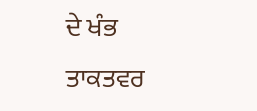ਦੇ ਖੰਭ ਤਾਕਤਵਰ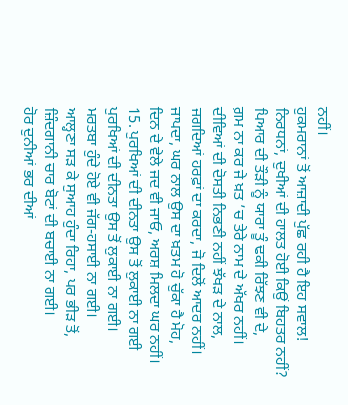ਨਹੀਂ।
ਹੁਕਮਰਾਨਾਂ ਤੋਂ ਆਜ਼ਾਦੀ ਪੁੱਛ ਰਹੀ ਹੈ ਇਹ ਸਵਾਲ!
ਨਿਰਧਨਾਂ, ਦੁਖੀਆਂ ਦੀ ਹਾਲਤ ਹੋਈ ਕਿਉਂ ਬਿਹਤਰ ਨਹੀਂ?
ਪਿਆਰ ਦੀ ਤੌੜੀ ਨੂੰ ਯਾਰਾ ਤੂੰ ਢਕੀ ਰਿੱਝਣ ਵੀ ਦੇ,
ਗ਼ਮ ਨਾ ਕਰ ਜੇ ਖ਼ਤ ’ਚ ਤੇਰੇ ਨਾਮ ਦੇ ਅੱਖਰ ਨਹੀਂ।
ਦੀਵਿਆਂ ਦੀ ਦੋਸਤੀ ਨਿਭਣੀ ਨਹੀਂ ਝੱਖੜ ਦੇ ਨਾਲ,
ਜਗਦਿਆਂ ਹਰਫ਼ਾਂ ਦਾ ਕਰਦਾ, ਜੋ ਦਿਲੋਂ ਆਦਰ ਨਹੀਂ।
ਜਾਪਦਾ, ਘਰ ਨਾਲ ਉਸ ਦਾ ਖ਼ਤਮ ਹੋ ਚੁੱਕਾ ਹੈ ਮੋਹ,
ਦਿਨ ਦੇ ਵੇਲੇ ਜਦ ਵੀ ਜਾਓ, ਅਰਸ਼ ਮਿਲਦਾ ਘਰ ਨਹੀਂ।
15. ਪੁਰਖਿਆਂ ਦੀ ਦੀਨਤਾ ਉਸ ਤੋਂ ਲੁਕਾਈ ਨਾ ਗਈ
ਪੁਰਖਿਆਂ ਦੀ ਦੀਨਤਾ ਉਸ ਤੋਂ ਲੁਕਾਈ ਨਾ ਗਈ।
ਮਰਤਬਾ ਹੁੰਦੇ ਹੋਏ ਵੀ ਜੱਗ-ਹਸਾਈ ਨਾ ਗਈ।
ਆਲ੍ਹਣਾ ਸੜ ਕੇ ਸੁਆਹ ਹੁੰਦਾ ਰਿਹਾ, ਪਰ ਭੀੜ ਤੋਂ,
ਜ਼ਿੰਦਗਾਨੀ ਚਾਰ ਬੋਟਾਂ ਦੀ ਬਚਾਈ ਨਾ ਗਈ।
ਹੋਰ ਦੁਨੀਆਂ ਭਰ ਦੀਆਂ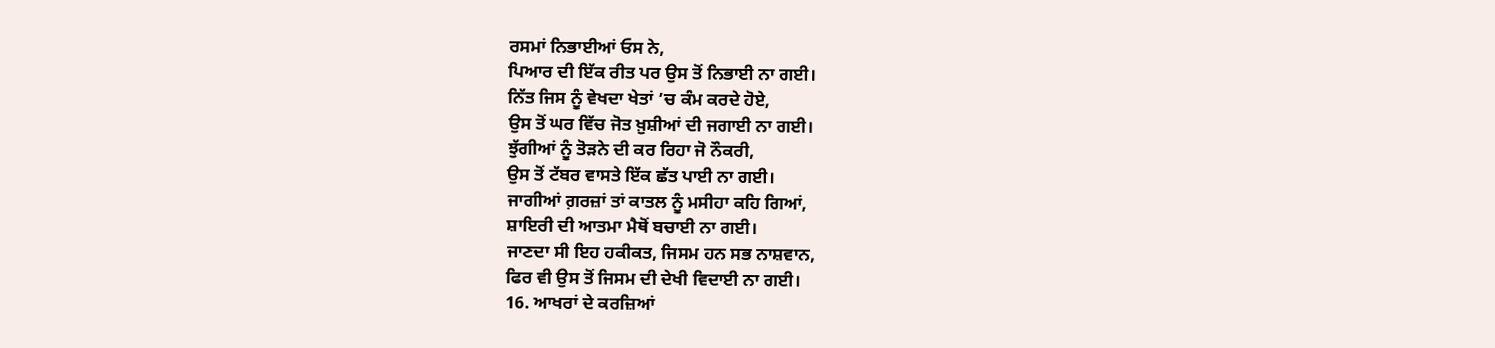ਰਸਮਾਂ ਨਿਭਾਈਆਂ ਓਸ ਨੇ,
ਪਿਆਰ ਦੀ ਇੱਕ ਰੀਤ ਪਰ ਉਸ ਤੋਂ ਨਿਭਾਈ ਨਾ ਗਈ।
ਨਿੱਤ ਜਿਸ ਨੂੰ ਵੇਖਦਾ ਖੇਤਾਂ ’ਚ ਕੰਮ ਕਰਦੇ ਹੋਏ,
ਉਸ ਤੋਂ ਘਰ ਵਿੱਚ ਜੋਤ ਖ਼ੁਸ਼ੀਆਂ ਦੀ ਜਗਾਈ ਨਾ ਗਈ।
ਝੁੱਗੀਆਂ ਨੂੰ ਤੋੜਨੇ ਦੀ ਕਰ ਰਿਹਾ ਜੋ ਨੌਕਰੀ,
ਉਸ ਤੋਂ ਟੱਬਰ ਵਾਸਤੇ ਇੱਕ ਛੱਤ ਪਾਈ ਨਾ ਗਈ।
ਜਾਗੀਆਂ ਗ਼ਰਜ਼ਾਂ ਤਾਂ ਕਾਤਲ ਨੂੰ ਮਸੀਹਾ ਕਹਿ ਗਿਆਂ,
ਸ਼ਾਇਰੀ ਦੀ ਆਤਮਾ ਮੈਥੋਂ ਬਚਾਈ ਨਾ ਗਈ।
ਜਾਣਦਾ ਸੀ ਇਹ ਹਕੀਕਤ, ਜਿਸਮ ਹਨ ਸਭ ਨਾਸ਼ਵਾਨ,
ਫਿਰ ਵੀ ਉਸ ਤੋਂ ਜਿਸਮ ਦੀ ਦੇਖੀ ਵਿਦਾਈ ਨਾ ਗਈ।
16. ਆਖਰਾਂ ਦੇ ਕਰਜ਼ਿਆਂ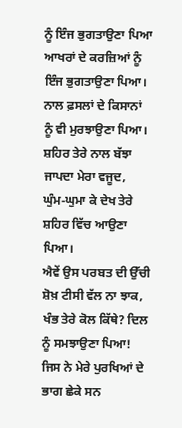ਨੂੰ ਇੰਜ ਭੁਗਤਾਉਣਾ ਪਿਆ
ਆਖਰਾਂ ਦੇ ਕਰਜ਼ਿਆਂ ਨੂੰ ਇੰਜ ਭੁਗਤਾਉਣਾ ਪਿਆ।
ਨਾਲ ਫ਼ਸਲਾਂ ਦੇ ਕਿਸਾਨਾਂ ਨੂੰ ਵੀ ਮੁਰਝਾਉਣਾ ਪਿਆ।
ਸ਼ਹਿਰ ਤੇਰੇ ਨਾਲ ਬੱਝਾ ਜਾਪਦਾ ਮੇਰਾ ਵਜੂਦ,
ਘੁੰਮ-ਘੁਮਾ ਕੇ ਦੇਖ ਤੇਰੇ ਸ਼ਹਿਰ ਵਿੱਚ ਆਉਣਾ ਪਿਆ।
ਐਵੇਂ ਉਸ ਪਰਬਤ ਦੀ ਉੱਚੀ ਸ਼ੋਖ਼ ਟੀਸੀ ਵੱਲ ਨਾ ਝਾਕ,
ਖੰਭ ਤੇਰੇ ਕੋਲ ਕਿੱਥੇ? ਦਿਲ ਨੂੰ ਸਮਝਾਉਣਾ ਪਿਆ!
ਜਿਸ ਨੇ ਮੇਰੇ ਪੁਰਖਿਆਂ ਦੇ ਭਾਗ ਛੇਕੇ ਸਨ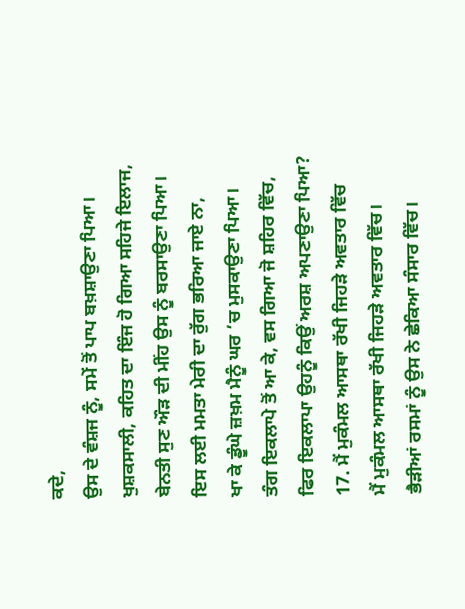ਕਦੇ,
ਉਸ ਦੇ ਵੰਸ਼ਜ ਨੂੰ, ਸਮੇਂ ਤੋਂ ਪਾਪ ਬਖ਼ਸ਼ਾਉਣਾ ਪਿਆ।
ਖੁਸ਼ਕਸਾਲੀ, ਕਹਿਤ ਦਾ ਇੰਜ ਹੋ ਗਿਆ ਸਹਿਜੇ ਇਲਾਜ,
ਬੇਨਤੀ ਸੁਣ ਔੜ ਦੀ ਮੀਂਹ ਉਸ ਨੂੰ ਬਰਸਾਉਣਾ ਪਿਆ।
ਇਸ ਲਈ ਮਮਤਾ ਮੇਰੀ ਦਾ ਰੁੱਗ ਭਰਿਆ ਜਾਏ ਨਾ,
ਖਾ ਕੇ ਡੂੰਘੇ ਜ਼ਖ਼ਮ ਮੈਨੂੰ ਘਰ ’ਚ ਮੁਸਕਾਉਣਾ ਪਿਆ।
ਤੰਗ ਇਕਲਾਪੇ ਤੋਂ ਆ ਕੇ, ਵਸ ਗਿਆ ਜੋ ਸ਼ਹਿਰ ਵਿੱਚ,
ਫਿਰ ਇਕਲਾਪਾ ਉਹਨੂੰ ਕਿਉਂ ਅਰਸ਼ ਅਪਣਾਉਣਾ ਪਿਆ?
17. ਮੈਂ ਮੁਕੰਮਲ ਆਸਥਾ ਰੱਖੀ ਜਿਹੜੇ ਅਵਤਾਰ ਵਿੱਚ
ਮੈਂ ਮੁਕੰਮਲ ਆਸਥਾ ਰੱਖੀ ਜਿਹੜੇ ਅਵਤਾਰ ਵਿੱਚ।
ਭੈੜੀਆਂ ਰਸਮਾਂ ਨੂੰ ਉਸ ਨੇ ਛੇਕਿਆ ਸੰਸਾਰ ਵਿੱਚ।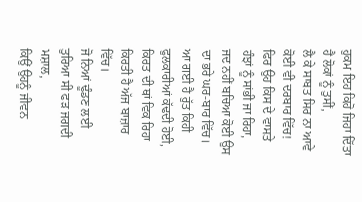ਹੁਕਮ ਇਹ ਕਿਹੋ ਜਿਹਾ ਦਿੱਤਾ ਹੈ ਲੋਕਾਂ ਨੂੰ ਤੁਸੀਂ,
ਲੈ ਕੇ ਸਾਬਤ ਸਿਰ ਨਾ ਆਵੇ ਕੋਈ ਵੀ ਦਰਬਾਰ ਵਿੱਚ!
ਫਿਰ ਉਹ ਕਿਸ ਦੇ ਵਾਸਤੇ ਹੰਝਾਂ ਨੂੰ ਸਾਂਭੀ ਜਾ ਰਿਹਾ,
ਜਦ ਨਹੀਂ ਬਚਿਆ ਕੋਈ ਉਸ ਦਾ ਭਰੇ ਘਰ-ਬਾਰ ਵਿੱਚ।
ਆ ਗਈ ਹੈ ਰੁੱਤ ਕਿਹੀ ਫੁਲਕਾਰੀਆਂ ਕੱਢਦੀ ਹੋਈ,
ਕਿਰਤ ਦੀ ਥਾਂ ਵਿਕ ਰਿਹਾ ਕਿਰਤੀ ਹੈ ਅੱਜ ਬਾਜ਼ਾਰ ਵਿੱਚ।
ਜੋ ਨਿਆਂ ਢੂੰਡਣ ਲਈ ਤੁਰਿਆ ਸੀ ਫੜ ਜਗਦੀ ਮਸ਼ਾਲ,
ਕਿਉਂ ਉਹਨੂੰ ਜੀਵਨ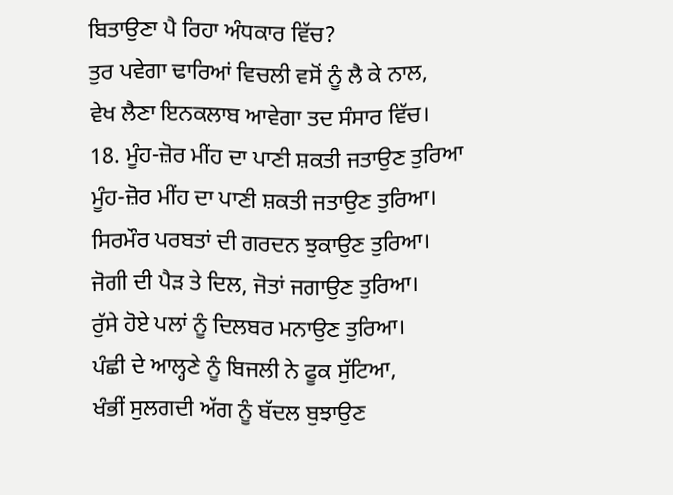ਬਿਤਾਉਣਾ ਪੈ ਰਿਹਾ ਅੰਧਕਾਰ ਵਿੱਚ?
ਤੁਰ ਪਵੇਗਾ ਢਾਰਿਆਂ ਵਿਚਲੀ ਵਸੋਂ ਨੂੰ ਲੈ ਕੇ ਨਾਲ,
ਵੇਖ ਲੈਣਾ ਇਨਕਲਾਬ ਆਵੇਗਾ ਤਦ ਸੰਸਾਰ ਵਿੱਚ।
18. ਮੂੰਹ-ਜ਼ੋਰ ਮੀਂਹ ਦਾ ਪਾਣੀ ਸ਼ਕਤੀ ਜਤਾਉਣ ਤੁਰਿਆ
ਮੂੰਹ-ਜ਼ੋਰ ਮੀਂਹ ਦਾ ਪਾਣੀ ਸ਼ਕਤੀ ਜਤਾਉਣ ਤੁਰਿਆ।
ਸਿਰਮੌਰ ਪਰਬਤਾਂ ਦੀ ਗਰਦਨ ਝੁਕਾਉਣ ਤੁਰਿਆ।
ਜੋਗੀ ਦੀ ਪੈੜ ਤੇ ਦਿਲ, ਜੋਤਾਂ ਜਗਾਉਣ ਤੁਰਿਆ।
ਰੁੱਸੇ ਹੋਏ ਪਲਾਂ ਨੂੰ ਦਿਲਬਰ ਮਨਾਉਣ ਤੁਰਿਆ।
ਪੰਛੀ ਦੇ ਆਲ੍ਹਣੇ ਨੂੰ ਬਿਜਲੀ ਨੇ ਫੂਕ ਸੁੱਟਿਆ,
ਖੰਭੀਂ ਸੁਲਗਦੀ ਅੱਗ ਨੂੰ ਬੱਦਲ ਬੁਝਾਉਣ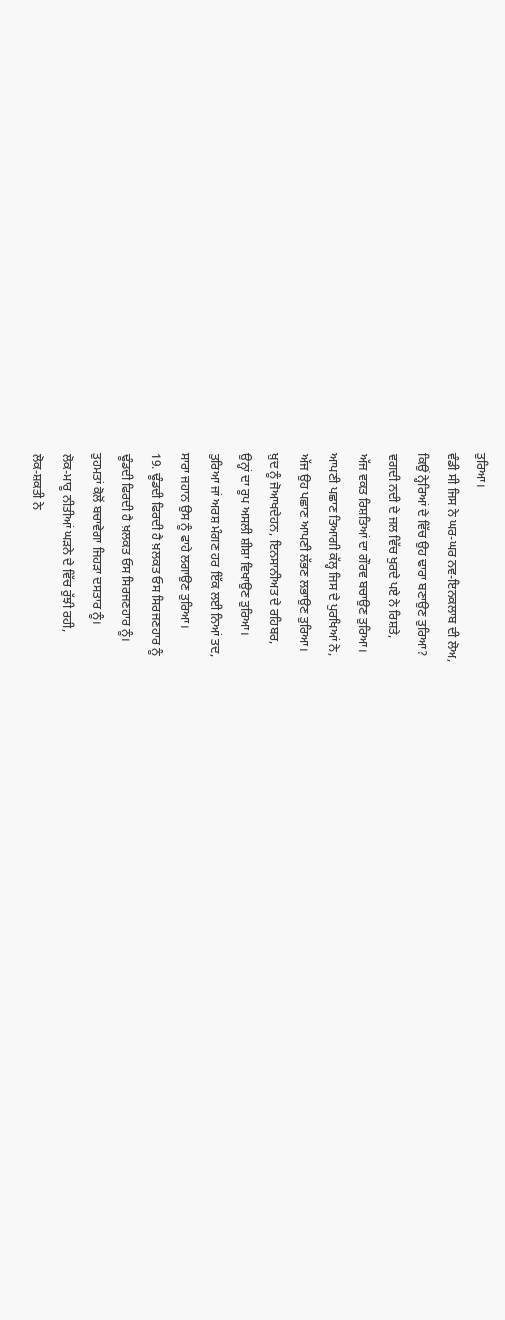ਤੁਰਿਆ।
ਵੰਡੀ ਸੀ ਜਿਸ ਨੇ ਘਰ-ਘਰ ਨਵ-ਇਨਕਲਾਬ ਦੀ ਲੋਅ,
ਕਿਉਂ ਨ੍ਹੇਰਿਆਂ ਦੇ ਵਿੱਚ ਉਹ ਢਾਰਾ ਬਣਾਉਣ ਤੁਰਿਆ?
ਵਗਦੀ ਨਦੀ ਦੇ ਜਲ ਵਿੱਚ ਖੁਰਦੇ ਪਏ ਨੇ ਰਿਸ਼ਤੇ,
ਅੱਜ ਵਕਤ ਰਿਸ਼ਤਿਆਂ ਦਾ ਗੌਰਵ ਬਚਾਉਣ ਤੁਰਿਆ।
ਆਪਣੀ ਪਛਾਣ ਤਿਆਗੀ ਕੱਲ੍ਹ ਜਿਸ ਦੇ ਪੁਰਖਿਆਂ ਨੇ,
ਅੱਜ ਉਹ ਪਛਾਣ ਆਪਣੀ ਲੱਭਣ ਲਭਾਉਣ ਤੁਰਿਆ।
ਖ਼ੁਦ ਨੂੰ ਜੋਆਖਦੇਹਨ, ਇਨਸਾਨੀਅਤ ਦੇ ਰਹਿਬਰ,
ਉਨ੍ਹਾਂ ਦਾ ਰੂਪ ਅਸਲੀ ਸ਼ੀਸ਼ਾ ਵਿਖਾਉਣ ਤੁਰਿਆ।
ਤੁਰਿਆ ਜਾਂ ਅਰਸ਼ ਮੰਗਣ ਹਰ ਇੱਕ ਲਈ ਨਿਆਂ ਤਦ,
ਸਾਰਾ ਜਹਾਨ ਉਸ ਨੂੰ ਫਾਹੇ ਲਗਾਉਣ ਤੁਰਿਆ।
19. ਢੂੰਡਦੀ ਫਿਰਦੀ ਹੈ ਖ਼ਲਕਤ ਓਸ ਸਿਰਜਣਹਾਰ ਨੂੰ
ਢੂੰਡਦੀ ਫਿਰਦੀ ਹੈ ਖ਼ਲਕਤ ਓਸ ਸਿਰਜਣਹਾਰ ਨੂੰ।
ਤੁਹਮਤਾਂ ਕੋਲੋਂ ਬਚਾਵੇਗਾ ਜਿਹੜਾ ਦਸਤਾਰ ਨੂੰ।
ਲੋਕ-ਮਾਰੂ ਨੀਤੀਆਂ ਘੜਨੇ ਦੇ ਵਿੱਚ ਰੁੱਝੀ ਰਹੀ,
ਲੋਕ-ਸ਼ਕਤੀ ਨੇ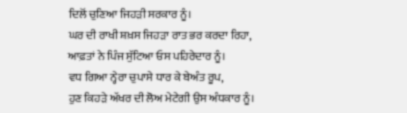ਦਿਲੋਂ ਚੁਣਿਆ ਜਿਹੜੀ ਸਰਕਾਰ ਨੂੰ।
ਘਰ ਦੀ ਰਾਖੀ ਸ਼ਖ਼ਸ ਜਿਹੜਾ ਰਾਤ ਭਰ ਕਰਦਾ ਰਿਹਾ,
ਆਫ਼ਤਾਂ ਨੇ ਪਿੰਜ ਸੁੱਟਿਆ ਓਸ ਪਹਿਰੇਦਾਰ ਨੂੰ।
ਵਧ ਗਿਆ ਨ੍ਹੇਰਾ ਚੁਪਾਸੇ ਧਾਰ ਕੇ ਬੇਅੰਤ ਰੂਪ,
ਹੁਣ ਕਿਹੜੇ ਅੱਖਰ ਦੀ ਲੋਅ ਮੇਟੇਗੀ ਉਸ ਅੰਧਕਾਰ ਨੂੰ।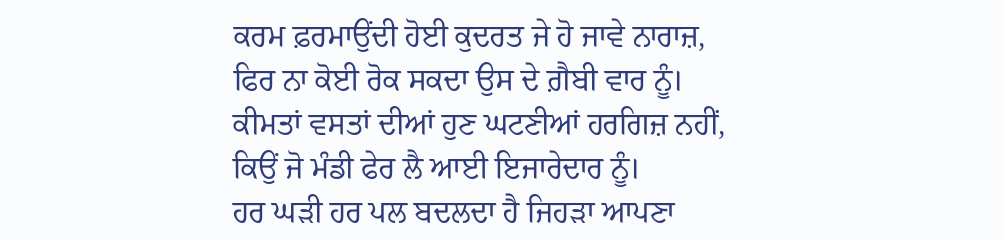ਕਰਮ ਫ਼ਰਮਾਉਂਦੀ ਹੋਈ ਕੁਦਰਤ ਜੇ ਹੋ ਜਾਵੇ ਨਾਰਾਜ਼,
ਫਿਰ ਨਾ ਕੋਈ ਰੋਕ ਸਕਦਾ ਉਸ ਦੇ ਗ਼ੈਬੀ ਵਾਰ ਨੂੰ।
ਕੀਮਤਾਂ ਵਸਤਾਂ ਦੀਆਂ ਹੁਣ ਘਟਣੀਆਂ ਹਰਗਿਜ਼ ਨਹੀਂ,
ਕਿਉਂ ਜੋ ਮੰਡੀ ਫੇਰ ਲੈ ਆਈ ਇਜਾਰੇਦਾਰ ਨੂੰ।
ਹਰ ਘੜੀ ਹਰ ਪਲ ਬਦਲਦਾ ਹੈ ਜਿਹੜਾ ਆਪਣਾ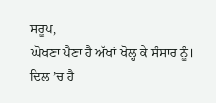ਸਰੂਪ,
ਘੋਖਣਾ ਪੈਣਾ ਹੈ ਅੱਖਾਂ ਖੋਲ੍ਹ ਕੇ ਸੰਸਾਰ ਨੂੰ।
ਦਿਲ ’ਚ ਹੈ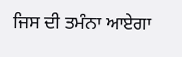ਜਿਸ ਦੀ ਤਮੰਨਾ ਆਏਗਾ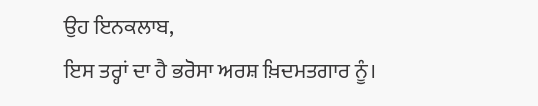ਉਹ ਇਨਕਲਾਬ,
ਇਸ ਤਰ੍ਹਾਂ ਦਾ ਹੈ ਭਰੋਸਾ ਅਰਸ਼ ਖ਼ਿਦਮਤਗਾਰ ਨੂੰ।